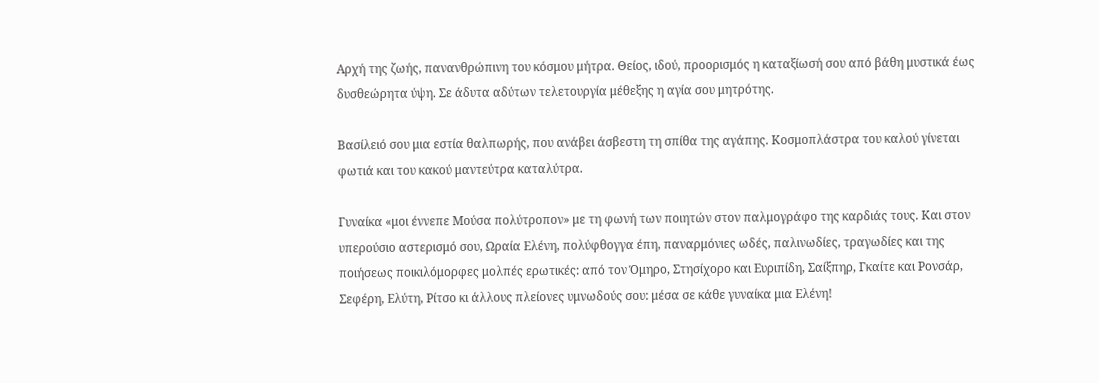Αρχή της ζωής, πανανθρώπινη του κόσμου μήτρα. Θείος, ιδού, προορισμός η καταξίωσή σου από βάθη μυστικά έως δυσθεώρητα ύψη. Σε άδυτα αδύτων τελετουργία μέθεξης η αγία σου μητρότης.

Βασίλειό σου μια εστία θαλπωρής, που ανάβει άσβεστη τη σπίθα της αγάπης. Κοσμοπλάστρα του καλού γίνεται φωτιά και του κακού μαντεύτρα καταλύτρα.

Γυναίκα «μοι έννεπε Μούσα πολύτροπον» με τη φωνή των ποιητών στον παλμογράφο της καρδιάς τους. Και στον υπερούσιο αστερισμό σου, Ωραία Ελένη, πολύφθογγα έπη, παναρμόνιες ωδές, παλινωδίες, τραγωδίες και της ποιήσεως ποικιλόμορφες μολπές ερωτικές: από τον Όμηρο, Στησίχορο και Ευριπίδη, Σαίξπηρ, Γκαίτε και Ρονσάρ, Σεφέρη, Ελύτη, Ρίτσο κι άλλους πλείονες υμνωδούς σου: μέσα σε κάθε γυναίκα μια Ελένη!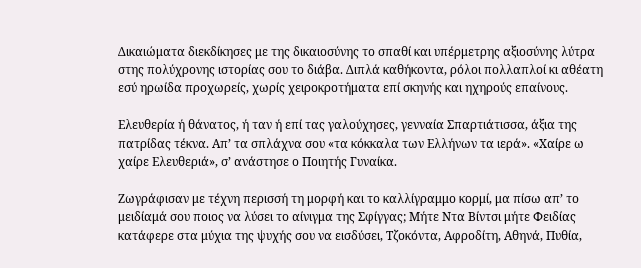Δικαιώματα διεκδίκησες με της δικαιοσύνης το σπαθί και υπέρμετρης αξιοσύνης λύτρα στης πολύχρονης ιστορίας σου το διάβα. Διπλά καθήκοντα, ρόλοι πολλαπλοί κι αθέατη εσύ ηρωίδα προχωρείς, χωρίς χειροκροτήματα επί σκηνής και ηχηρούς επαίνους.

Ελευθερία ή θάνατος, ή ταν ή επί τας γαλούχησες, γενναία Σπαρτιάτισσα, άξια της πατρίδας τέκνα. Απ’ τα σπλάχνα σου «τα κόκκαλα των Ελλήνων τα ιερά». «Χαίρε ω χαίρε Ελευθεριά», σ’ ανάστησε ο Ποιητής Γυναίκα.

Ζωγράφισαν με τέχνη περισσή τη μορφή και το καλλίγραμμο κορμί, μα πίσω απ’ το μειδίαμά σου ποιος να λύσει το αίνιγμα της Σφίγγας; Μήτε Ντα Βίντσι μήτε Φειδίας κατάφερε στα μύχια της ψυχής σου να εισδύσει, Τζοκόντα, Αφροδίτη, Αθηνά, Πυθία,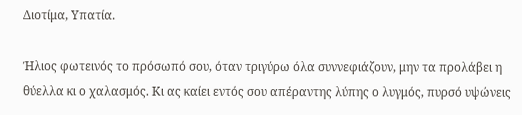Διοτίμα, Υπατία.

Ήλιος φωτεινός το πρόσωπό σου, όταν τριγύρω όλα συννεφιάζουν, μην τα προλάβει η θύελλα κι ο χαλασμός. Κι ας καίει εντός σου απέραντης λύπης ο λυγμός, πυρσό υψώνεις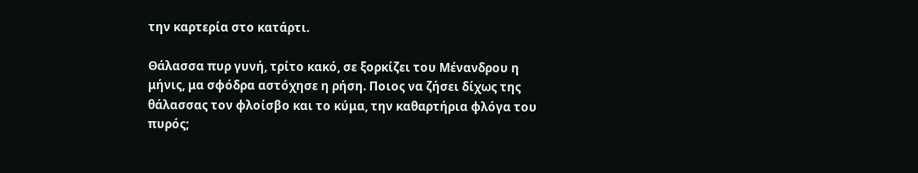την καρτερία στο κατάρτι.

Θάλασσα πυρ γυνή, τρίτο κακό, σε ξορκίζει του Μένανδρου η μήνις, μα σφόδρα αστόχησε η ρήση. Ποιος να ζήσει δίχως της θάλασσας τον φλοίσβο και το κύμα, την καθαρτήρια φλόγα του πυρός;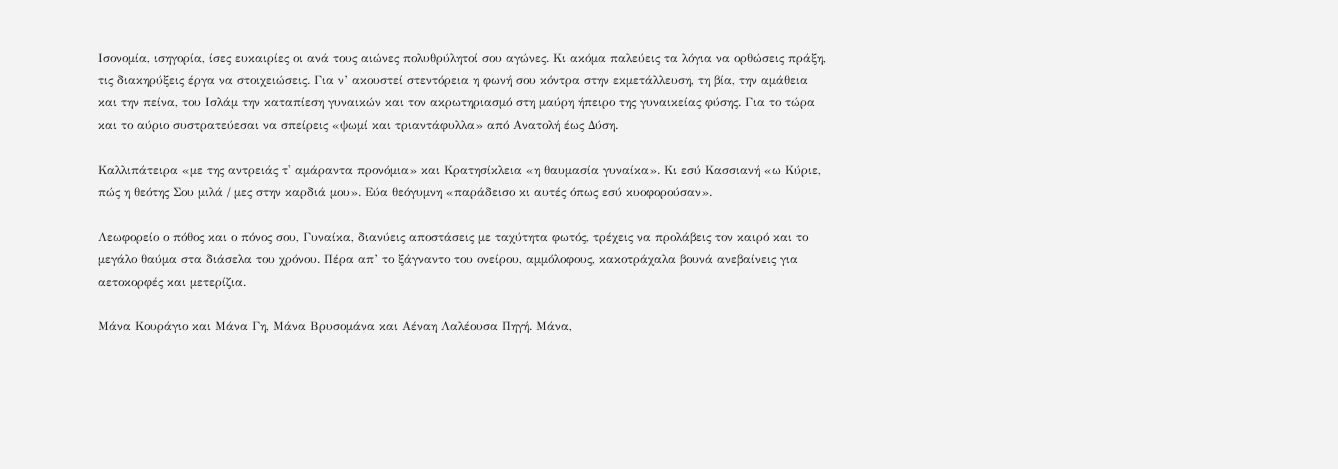Ισονομία, ισηγορία, ίσες ευκαιρίες οι ανά τους αιώνες πολυθρύλητοί σου αγώνες. Κι ακόμα παλεύεις τα λόγια να ορθώσεις πράξη, τις διακηρύξεις έργα να στοιχειώσεις. Για ν’ ακουστεί στεντόρεια η φωνή σου κόντρα στην εκμετάλλευση, τη βία, την αμάθεια και την πείνα, του Ισλάμ την καταπίεση γυναικών και τον ακρωτηριασμό στη μαύρη ήπειρο της γυναικείας φύσης. Για το τώρα και το αύριο συστρατεύεσαι να σπείρεις «ψωμί και τριαντάφυλλα» από Ανατολή έως Δύση.

Καλλιπάτειρα «με της αντρειάς τ' αμάραντα προνόμια» και Κρατησίκλεια «η θαυμασία γυναίκα». Κι εσύ Κασσιανή «ω Κύριε, πώς η θεότης Σου μιλά / μες στην καρδιά μου». Εύα θεόγυμνη «παράδεισο κι αυτές όπως εσύ κυοφορούσαν».

Λεωφορείο ο πόθος και ο πόνος σου, Γυναίκα, διανύεις αποστάσεις με ταχύτητα φωτός, τρέχεις να προλάβεις τον καιρό και το μεγάλο θαύμα στα διάσελα του χρόνου. Πέρα απ’ το ξάγναντο του ονείρου, αμμόλοφους, κακοτράχαλα βουνά ανεβαίνεις για αετοκορφές και μετερίζια.

Μάνα Κουράγιο και Μάνα Γη, Μάνα Βρυσομάνα και Αέναη Λαλέουσα Πηγή. Μάνα,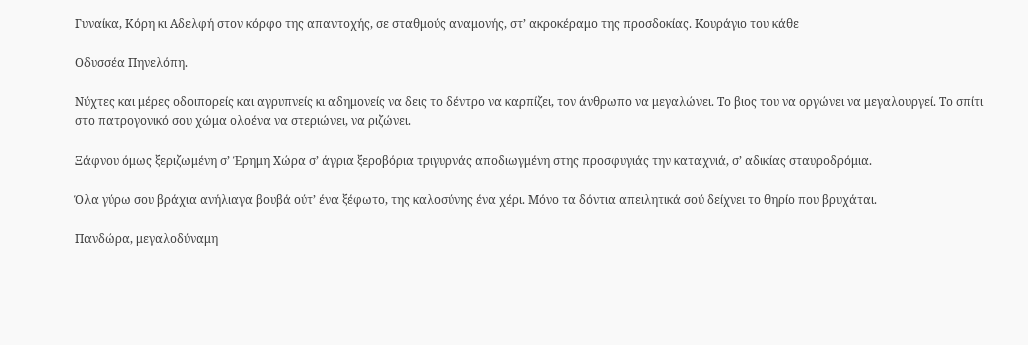Γυναίκα, Κόρη κι Αδελφή στον κόρφο της απαντοχής, σε σταθμούς αναμονής, στ’ ακροκέραμο της προσδοκίας. Koυράγιο του κάθε

Οδυσσέα Πηνελόπη.

Νύχτες και μέρες οδοιπορείς και αγρυπνείς κι αδημονείς να δεις το δέντρο να καρπίζει, τον άνθρωπο να μεγαλώνει. Το βιος του να οργώνει να μεγαλουργεί. Το σπίτι στο πατρογονικό σου χώμα ολοένα να στεριώνει, να ριζώνει.

Ξάφνου όμως ξεριζωμένη σ’ Έρημη Χώρα σ’ άγρια ξεροβόρια τριγυρνάς αποδιωγμένη στης προσφυγιάς την καταχνιά, σ’ αδικίας σταυροδρόμια.

Όλα γύρω σου βράχια ανήλιαγα βουβά ούτ’ ένα ξέφωτο, της καλοσύνης ένα χέρι. Μόνο τα δόντια απειλητικά σού δείχνει το θηρίο που βρυχάται.

Πανδώρα, μεγαλοδύναμη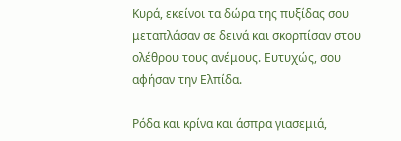Κυρά, εκείνοι τα δώρα της πυξίδας σου μεταπλάσαν σε δεινά και σκορπίσαν στου ολέθρου τους ανέμους. Ευτυχώς, σου αφήσαν την Ελπίδα.

Ρόδα και κρίνα και άσπρα γιασεμιά,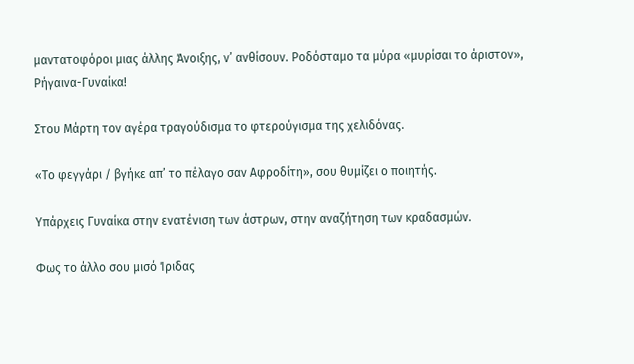μαντατοφόροι μιας άλλης Άνοιξης, ν’ ανθίσουν. Ροδόσταμο τα μύρα «μυρίσαι το άριστον», Ρήγαινα-Γυναίκα!

Στου Μάρτη τον αγέρα τραγούδισμα το φτερούγισμα της χελιδόνας.

«Το φεγγάρι / βγήκε απ’ το πέλαγο σαν Αφροδίτη», σου θυμίζει ο ποιητής.

Υπάρχεις Γυναίκα στην ενατένιση των άστρων, στην αναζήτηση των κραδασμών.

Φως το άλλο σου μισό Ίριδας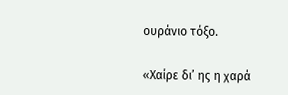ουράνιο τόξο.

«Χαίρε δι’ ης η χαρά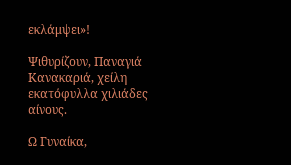εκλάμψει»!

Ψιθυρίζουν, Παναγιά Κανακαριά, χείλη εκατόφυλλα χιλιάδες αίνους.

Ω Γυναίκα,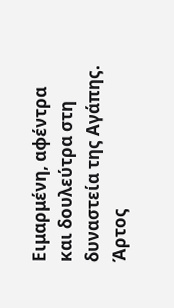Ειμαρμένη, αφέντρα και δουλεύτρα στη δυναστεία της Αγάπης. Άρτος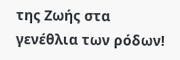της Ζωής στα γενέθλια των ρόδων!